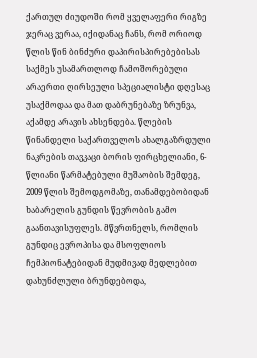ქართულ ძიუდოში რომ ყველაფერი რიგზე ჯერაც ვერაა, იქიდანაც ჩანს, რომ ორიოდ წლის წინ ბინძური დაპირისპირებებისას საქმეს უსამართლოდ ჩამოშორებული არაერთი ღირსეული სპეციალისტი დღესაც უსაქმოდაა და მათ დაბრუნებაზე ზრუნვა, აქამდე არავის ახსენდება. წლების წინანდელი საქართველოს ახალგაზრდული ნაკრების თავკაცი ბორის ფირცხელიანი, 6-წლიანი წარმატებული მუშაობის შემდეგ, 2009 წლის შემოდგომაზე, თანამდებობიდან ხაბარელის გუნდის წევრობის გამო გაანთავისუფლეს. მწვრთნელს, რომლის გუნდიც ევროპისა და მსოფლიოს ჩემპიონატებიდან მუდმივად მედლებით დახუნძლული ბრუნდებოდა,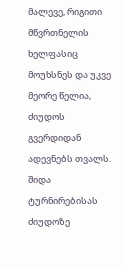მალევე, რიგითი მწვრთნელის ხელფასიც მოუხსნეს და უკვე მეორე წელია, ძიუდოს გვერდიდან ადევნებს თვალს. შიდა ტურნირებისას ძიუდოზე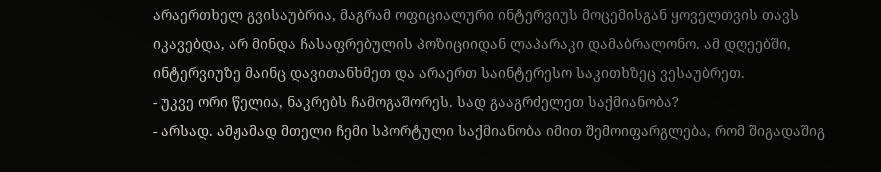არაერთხელ გვისაუბრია, მაგრამ ოფიციალური ინტერვიუს მოცემისგან ყოველთვის თავს იკავებდა, არ მინდა ჩასაფრებულის პოზიციიდან ლაპარაკი დამაბრალონო. ამ დღეებში, ინტერვიუზე მაინც დავითანხმეთ და არაერთ საინტერესო საკითხზეც ვესაუბრეთ.
- უკვე ორი წელია, ნაკრებს ჩამოგაშორეს. სად გააგრძელეთ საქმიანობა?
- არსად. ამჟამად მთელი ჩემი სპორტული საქმიანობა იმით შემოიფარგლება, რომ შიგადაშიგ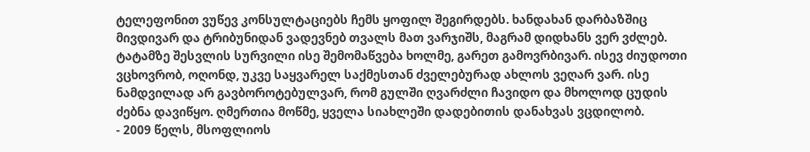ტელეფონით ვუწევ კონსულტაციებს ჩემს ყოფილ შეგირდებს. ხანდახან დარბაზშიც მივდივარ და ტრიბუნიდან ვადევნებ თვალს მათ ვარჯიშს, მაგრამ დიდხანს ვერ ვძლებ. ტატამზე შესვლის სურვილი ისე შემომაწვება ხოლმე, გარეთ გამოვრბივარ. ისევ ძიუდოთი ვცხოვრობ, ოღონდ, უკვე საყვარელ საქმესთან ძველებურად ახლოს ვეღარ ვარ. ისე ნამდვილად არ გავბოროტებულვარ, რომ გულში ღვარძლი ჩავიდო და მხოლოდ ცუდის ძებნა დავიწყო. ღმერთია მოწმე, ყველა სიახლეში დადებითის დანახვას ვცდილობ.
- 2009 წელს, მსოფლიოს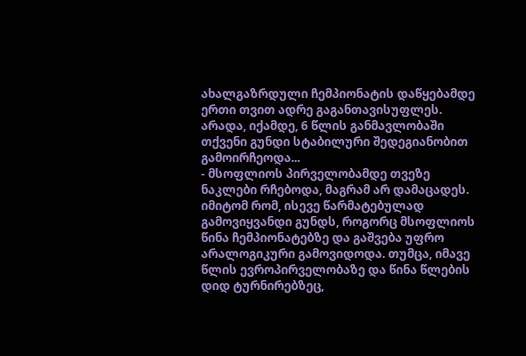ახალგაზრდული ჩემპიონატის დაწყებამდე ერთი თვით ადრე გაგანთავისუფლეს. არადა, იქამდე, 6 წლის განმავლობაში თქვენი გუნდი სტაბილური შედეგიანობით გამოირჩეოდა...
- მსოფლიოს პირველობამდე თვეზე ნაკლები რჩებოდა, მაგრამ არ დამაცადეს. იმიტომ რომ, ისევე წარმატებულად გამოვიყვანდი გუნდს, როგორც მსოფლიოს წინა ჩემპიონატებზე და გაშვება უფრო არალოგიკური გამოვიდოდა. თუმცა, იმავე წლის ევროპირველობაზე და წინა წლების დიდ ტურნირებზეც,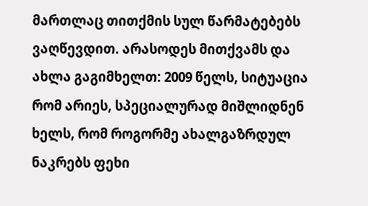მართლაც თითქმის სულ წარმატებებს ვაღწევდით. არასოდეს მითქვამს და ახლა გაგიმხელთ: 2009 წელს, სიტუაცია რომ არიეს, სპეციალურად მიშლიდნენ ხელს, რომ როგორმე ახალგაზრდულ ნაკრებს ფეხი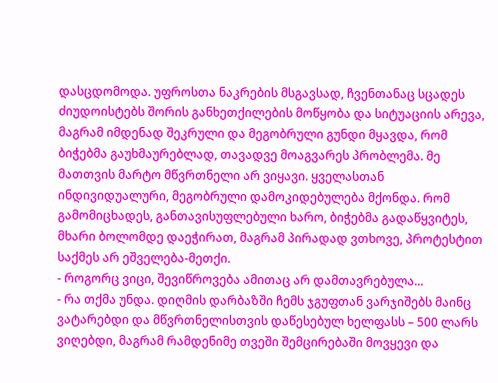დასცდომოდა. უფროსთა ნაკრების მსგავსად, ჩვენთანაც სცადეს ძიუდოისტებს შორის განხეთქილების მოწყობა და სიტუაციის არევა, მაგრამ იმდენად შეკრული და მეგობრული გუნდი მყავდა, რომ ბიჭებმა გაუხმაურებლად, თავადვე მოაგვარეს პრობლემა. მე მათთვის მარტო მწვრთნელი არ ვიყავი. ყველასთან ინდივიდუალური, მეგობრული დამოკიდებულება მქონდა. რომ გამომიცხადეს, განთავისუფლებული ხარო, ბიჭებმა გადაწყვიტეს, მხარი ბოლომდე დაეჭირათ, მაგრამ პირადად ვთხოვე, პროტესტით საქმეს არ ეშველება-მეთქი.
- როგორც ვიცი, შევიწროვება ამითაც არ დამთავრებულა...
- რა თქმა უნდა. დიღმის დარბაზში ჩემს ჯგუფთან ვარჯიშებს მაინც ვატარებდი და მწვრთნელისთვის დაწესებულ ხელფასს – 500 ლარს ვიღებდი, მაგრამ რამდენიმე თვეში შემცირებაში მოვყევი და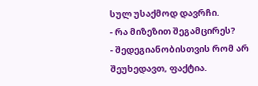სულ უსაქმოდ დავრჩი.
- რა მიზეზით შეგამცირეს?
- შედეგიანობისთვის რომ არ შეუხედავთ, ფაქტია.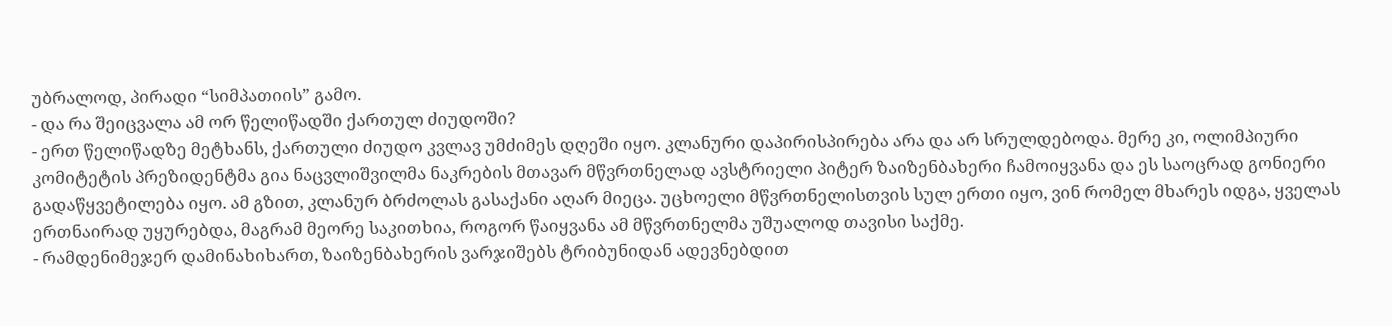უბრალოდ, პირადი “სიმპათიის” გამო.
- და რა შეიცვალა ამ ორ წელიწადში ქართულ ძიუდოში?
- ერთ წელიწადზე მეტხანს, ქართული ძიუდო კვლავ უმძიმეს დღეში იყო. კლანური დაპირისპირება არა და არ სრულდებოდა. მერე კი, ოლიმპიური კომიტეტის პრეზიდენტმა გია ნაცვლიშვილმა ნაკრების მთავარ მწვრთნელად ავსტრიელი პიტერ ზაიზენბახერი ჩამოიყვანა და ეს საოცრად გონიერი გადაწყვეტილება იყო. ამ გზით, კლანურ ბრძოლას გასაქანი აღარ მიეცა. უცხოელი მწვრთნელისთვის სულ ერთი იყო, ვინ რომელ მხარეს იდგა, ყველას ერთნაირად უყურებდა, მაგრამ მეორე საკითხია, როგორ წაიყვანა ამ მწვრთნელმა უშუალოდ თავისი საქმე.
- რამდენიმეჯერ დამინახიხართ, ზაიზენბახერის ვარჯიშებს ტრიბუნიდან ადევნებდით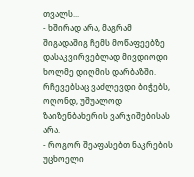თვალს...
- ხშირად არა, მაგრამ შიგადაშიგ ჩემს მოწაფეებზე დასაკვირვებლად მივდიოდი ხოლმე დიღმის დარბაზში. რჩევებსაც ვაძლევდი ბიჭებს, ოღონდ, უშუალოდ ზაიზენბახერის ვარჯიშებისას არა.
- როგორ შეაფასებთ ნაკრების უცხოელი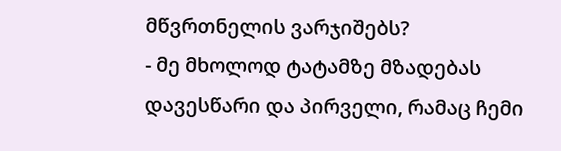მწვრთნელის ვარჯიშებს?
- მე მხოლოდ ტატამზე მზადებას დავესწარი და პირველი, რამაც ჩემი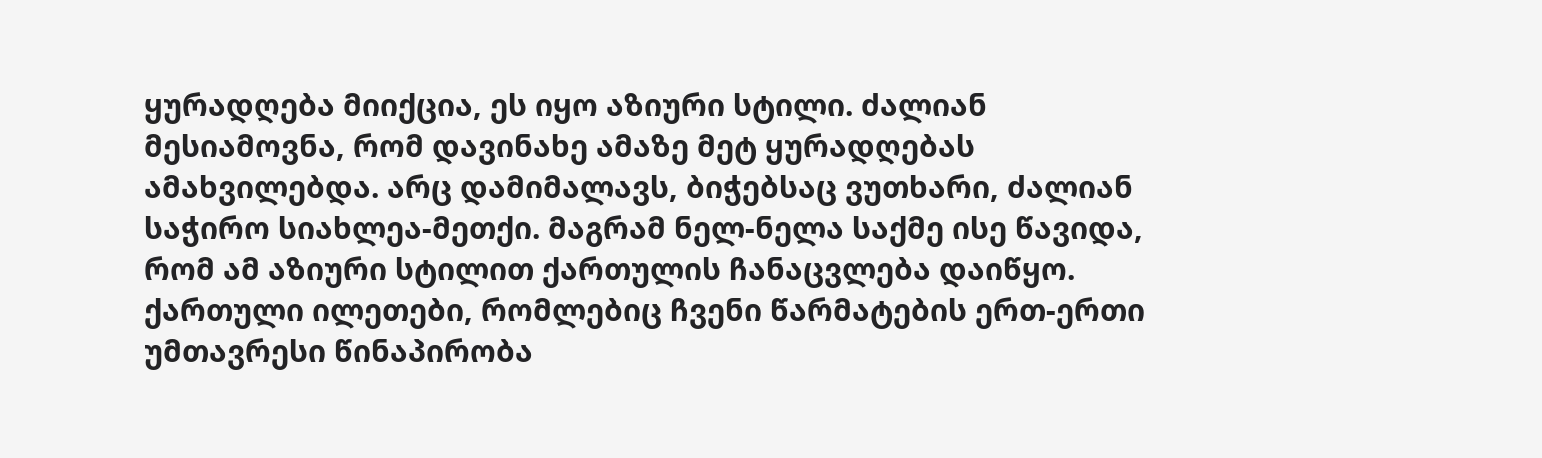ყურადღება მიიქცია, ეს იყო აზიური სტილი. ძალიან მესიამოვნა, რომ დავინახე ამაზე მეტ ყურადღებას ამახვილებდა. არც დამიმალავს, ბიჭებსაც ვუთხარი, ძალიან საჭირო სიახლეა-მეთქი. მაგრამ ნელ-ნელა საქმე ისე წავიდა, რომ ამ აზიური სტილით ქართულის ჩანაცვლება დაიწყო. ქართული ილეთები, რომლებიც ჩვენი წარმატების ერთ-ერთი უმთავრესი წინაპირობა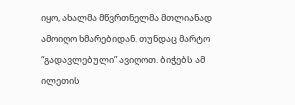იყო, ახალმა მწვრთნელმა მთლიანად ამოიღო ხმარებიდან. თუნდაც მარტო “გადავლებული” ავიღოთ. ბიჭებს ამ ილეთის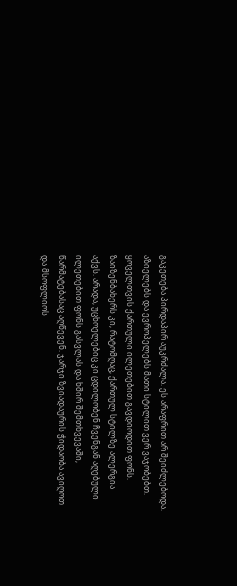გაკეთება პირდაპირ აუკრძალა. ეს არაფრით არ შეიძლებოდა. აზიელებს და ევროპელებს მათი სტილით ვერ ვაჯობებთ. ყოველთვის ქართული ილეთებით გავდიოდით ფონს. ზაიზენბახერს კი, რატომღაც, ქართულ სტილზე ალერგია აქვს. არადა, უცხოელებიც კი ცდილობენ ჩვენგან აღებული ილეთებით ფონს გასვლას და ხშირ შემთხვევაში, წარმატებასაც აღწევენ. ჯარჯი ზვიადაურის ჭიდაობა ავიღოთ და მსოფლიოს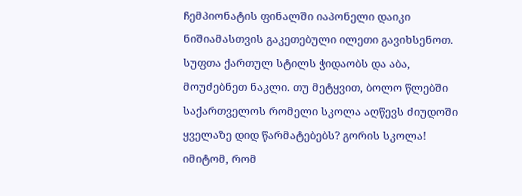ჩემპიონატის ფინალში იაპონელი დაიკი ნიშიამასთვის გაკეთებული ილეთი გავიხსენოთ. სუფთა ქართულ სტილს ჭიდაობს და აბა, მოუძებნეთ ნაკლი. თუ მეტყვით, ბოლო წლებში საქართველოს რომელი სკოლა აღწევს ძიუდოში ყველაზე დიდ წარმატებებს? გორის სკოლა! იმიტომ, რომ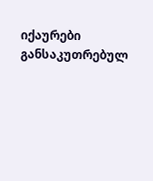იქაურები განსაკუთრებულ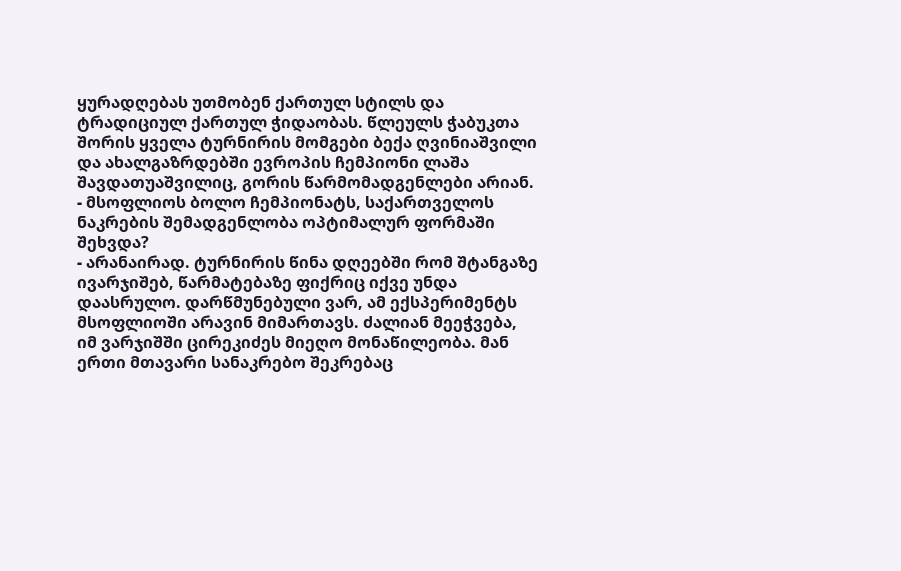ყურადღებას უთმობენ ქართულ სტილს და ტრადიციულ ქართულ ჭიდაობას. წლეულს ჭაბუკთა შორის ყველა ტურნირის მომგები ბექა ღვინიაშვილი და ახალგაზრდებში ევროპის ჩემპიონი ლაშა შავდათუაშვილიც, გორის წარმომადგენლები არიან.
- მსოფლიოს ბოლო ჩემპიონატს, საქართველოს ნაკრების შემადგენლობა ოპტიმალურ ფორმაში შეხვდა?
- არანაირად. ტურნირის წინა დღეებში რომ შტანგაზე ივარჯიშებ, წარმატებაზე ფიქრიც იქვე უნდა დაასრულო. დარწმუნებული ვარ, ამ ექსპერიმენტს მსოფლიოში არავინ მიმართავს. ძალიან მეეჭვება, იმ ვარჯიშში ცირეკიძეს მიეღო მონაწილეობა. მან ერთი მთავარი სანაკრებო შეკრებაც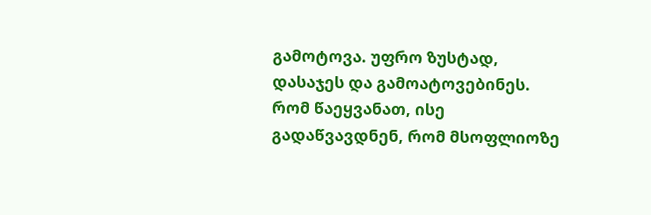გამოტოვა. უფრო ზუსტად, დასაჯეს და გამოატოვებინეს. რომ წაეყვანათ, ისე გადაწვავდნენ, რომ მსოფლიოზე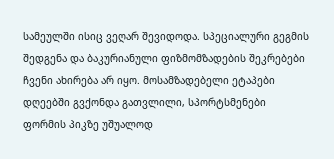სამეულში ისიც ვეღარ შევიდოდა. სპეციალური გეგმის შედგენა და ბაკურიანული ფიზმომზადების შეკრებები ჩვენი ახირება არ იყო. მოსამზადებელი ეტაპები დღეებში გვქონდა გათვლილი, სპორტსმენები ფორმის პიკზე უშუალოდ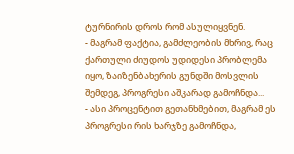ტურნირის დროს რომ ასულიყვნენ.
- მაგრამ ფაქტია, გამძლეობის მხრივ, რაც ქართული ძიუდოს უდიდესი პრობლემა იყო, ზაიზენბახერის გუნდში მოსვლის შემდეგ, პროგრესი აშკარად გამოჩნდა...
- ასი პროცენტით გეთანხმებით, მაგრამ ეს პროგრესი რის ხარჯზე გამოჩნდა,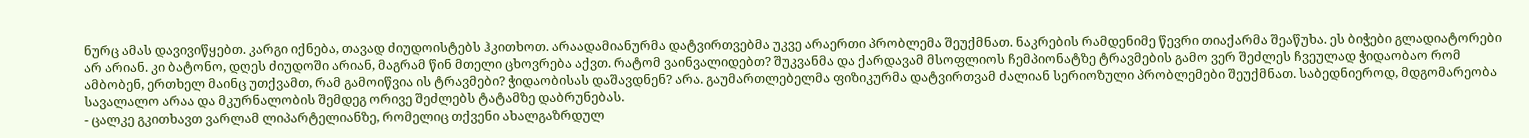ნურც ამას დავივიწყებთ. კარგი იქნება, თავად ძიუდოისტებს ჰკითხოთ. არაადამიანურმა დატვირთვებმა უკვე არაერთი პრობლემა შეუქმნათ. ნაკრების რამდენიმე წევრი თიაქარმა შეაწუხა. ეს ბიჭები გლადიატორები არ არიან. კი ბატონო, დღეს ძიუდოში არიან, მაგრამ წინ მთელი ცხოვრება აქვთ. რატომ ვაინვალიდებთ? შუკვანმა და ქარდავამ მსოფლიოს ჩემპიონატზე ტრავმების გამო ვერ შეძლეს ჩვეულად ჭიდაობაო რომ ამბობენ, ერთხელ მაინც უთქვამთ, რამ გამოიწვია ის ტრავმები? ჭიდაობისას დაშავდნენ? არა. გაუმართლებელმა ფიზიკურმა დატვირთვამ ძალიან სერიოზული პრობლემები შეუქმნათ. საბედნიეროდ, მდგომარეობა სავალალო არაა და მკურნალობის შემდეგ ორივე შეძლებს ტატამზე დაბრუნებას.
- ცალკე გკითხავთ ვარლამ ლიპარტელიანზე, რომელიც თქვენი ახალგაზრდულ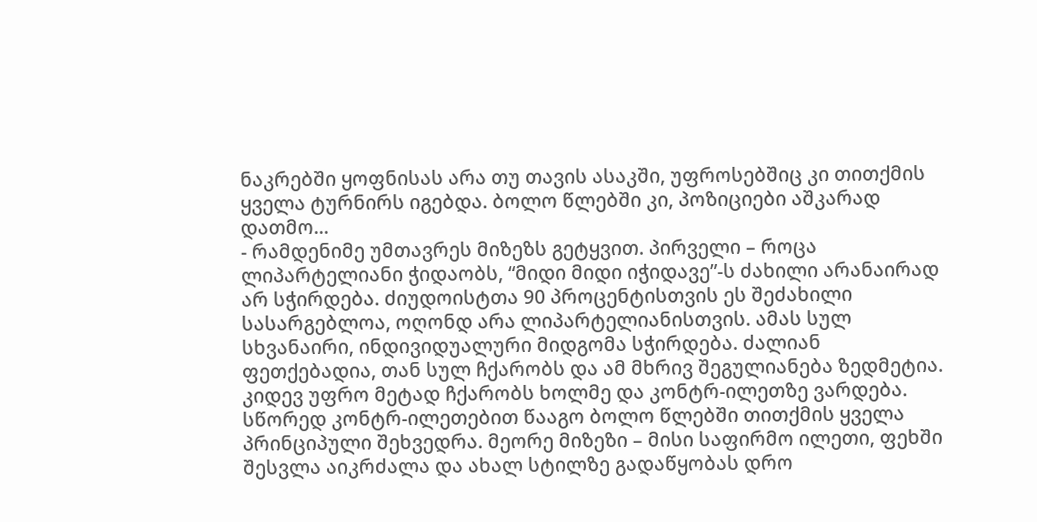ნაკრებში ყოფნისას არა თუ თავის ასაკში, უფროსებშიც კი თითქმის ყველა ტურნირს იგებდა. ბოლო წლებში კი, პოზიციები აშკარად დათმო...
- რამდენიმე უმთავრეს მიზეზს გეტყვით. პირველი – როცა ლიპარტელიანი ჭიდაობს, “მიდი მიდი იჭიდავე”-ს ძახილი არანაირად არ სჭირდება. ძიუდოისტთა 90 პროცენტისთვის ეს შეძახილი სასარგებლოა, ოღონდ არა ლიპარტელიანისთვის. ამას სულ სხვანაირი, ინდივიდუალური მიდგომა სჭირდება. ძალიან ფეთქებადია, თან სულ ჩქარობს და ამ მხრივ შეგულიანება ზედმეტია. კიდევ უფრო მეტად ჩქარობს ხოლმე და კონტრ-ილეთზე ვარდება. სწორედ კონტრ-ილეთებით წააგო ბოლო წლებში თითქმის ყველა პრინციპული შეხვედრა. მეორე მიზეზი – მისი საფირმო ილეთი, ფეხში შესვლა აიკრძალა და ახალ სტილზე გადაწყობას დრო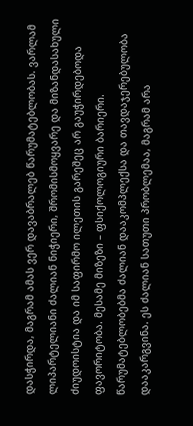დასჭირდა, მაგრამ ამას ვერ დავაბრალებ წარუმატებლობას. ვარლამ ლიპარტელიანი ძალიან ნიჭიერი, შრომისმოყვარე და მიზანდასახული ძიუდოისტია და იმ საფირმო ილეთის გარეშეც არ გაუჭირდებოდა ფავორიტობა. მესამე მიზეზი – ფსიქოლოგიური ბარიერი. წარუმატებლობებმა ძალიან დააკომპლექსა და თავდაჯერებულობა დააკარგვინა. ეს ძალიან სათუთი პრობლემაა, მაგრამ არა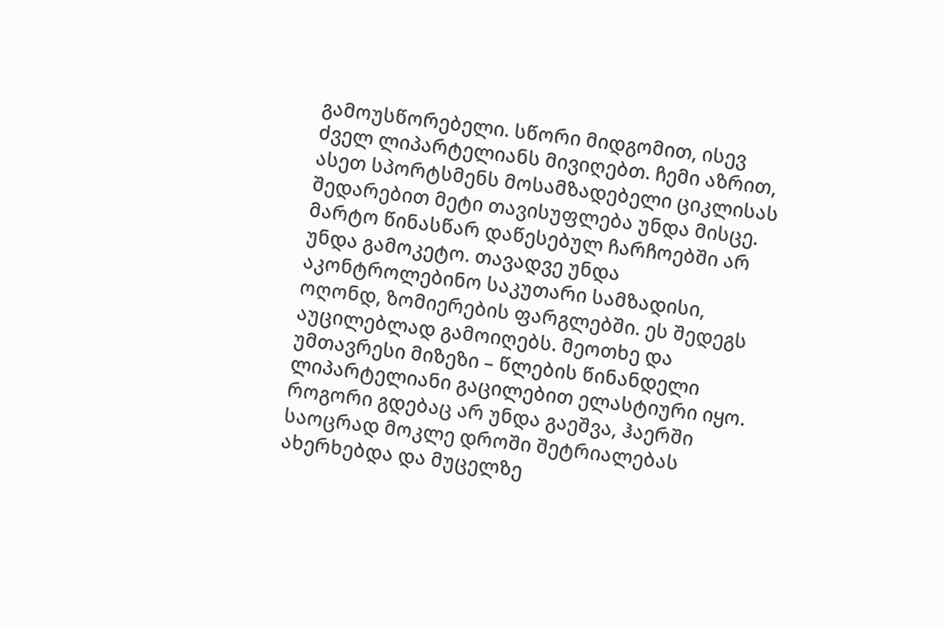გამოუსწორებელი. სწორი მიდგომით, ისევ ძველ ლიპარტელიანს მივიღებთ. ჩემი აზრით, ასეთ სპორტსმენს მოსამზადებელი ციკლისას შედარებით მეტი თავისუფლება უნდა მისცე. მარტო წინასწარ დაწესებულ ჩარჩოებში არ უნდა გამოკეტო. თავადვე უნდა აკონტროლებინო საკუთარი სამზადისი, ოღონდ, ზომიერების ფარგლებში. ეს შედეგს აუცილებლად გამოიღებს. მეოთხე და უმთავრესი მიზეზი – წლების წინანდელი ლიპარტელიანი გაცილებით ელასტიური იყო. როგორი გდებაც არ უნდა გაეშვა, ჰაერში საოცრად მოკლე დროში შეტრიალებას ახერხებდა და მუცელზე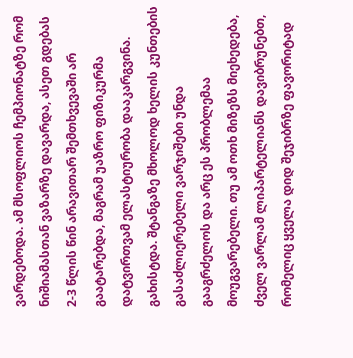ვარდებოდა. ამ მსოფლიოს ჩემპიონატზე რომ ნიშიამასთან ვაზარზე დავარდა, ასეთ გდებას 2-3 წლის წინ არავითარ შემთხვევაში არ გაატარებდა, მაგრამ უაზრო ფიზიკურმა დატვირთვამ ელასტიურობა დააკარგვინა. გახისტდა. შტანგაზე მხოლოდ ხელის კუნთების გასაძლიერებელი ვარჯიშები უნდა გააგრძელოს და არც ეს პრობლემაა მოუგვარებელი. თუ ამ ოთხ მიზეზს მიეხედება, ძველ ვარლამ ლიპარტელიანს დავიბრუნებთ, რომელიც ყველა დიდ შეჯიბრზე ფავორიტად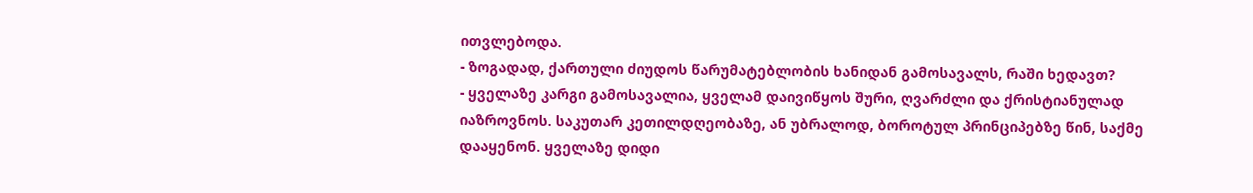ითვლებოდა.
- ზოგადად, ქართული ძიუდოს წარუმატებლობის ხანიდან გამოსავალს, რაში ხედავთ?
- ყველაზე კარგი გამოსავალია, ყველამ დაივიწყოს შური, ღვარძლი და ქრისტიანულად იაზროვნოს. საკუთარ კეთილდღეობაზე, ან უბრალოდ, ბოროტულ პრინციპებზე წინ, საქმე დააყენონ. ყველაზე დიდი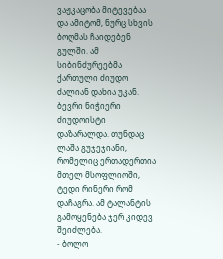ვაჟკაცობა მიტევებაა და ამიტომ, ნურც სხვის ბოღმას ჩაიდებენ გულში. ამ სიბინძურეებმა ქართული ძიუდო ძალიან დახია უკან. ბევრი ნიჭიერი ძიუდოისტი დაზარალდა. თუნდაც ლაშა გუჯეჯიანი, რომელიც ერთადერთია მთელ მსოფლიოში, ტედი რინერი რომ დაჩაგრა. ამ ტალანტის გამოყენება ჯერ კიდევ შეიძლება.
- ბოლო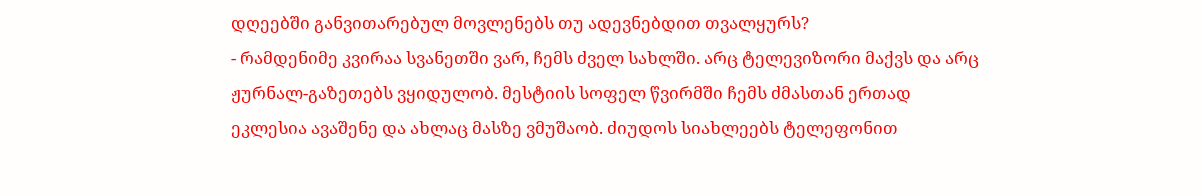დღეებში განვითარებულ მოვლენებს თუ ადევნებდით თვალყურს?
- რამდენიმე კვირაა სვანეთში ვარ, ჩემს ძველ სახლში. არც ტელევიზორი მაქვს და არც ჟურნალ-გაზეთებს ვყიდულობ. მესტიის სოფელ წვირმში ჩემს ძმასთან ერთად ეკლესია ავაშენე და ახლაც მასზე ვმუშაობ. ძიუდოს სიახლეებს ტელეფონით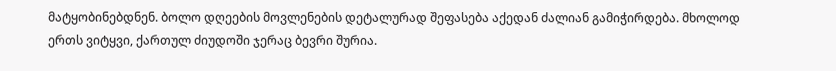მატყობინებდნენ. ბოლო დღეების მოვლენების დეტალურად შეფასება აქედან ძალიან გამიჭირდება. მხოლოდ ერთს ვიტყვი, ქართულ ძიუდოში ჯერაც ბევრი შურია.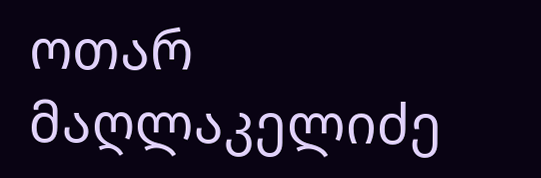ოთარ მაღლაკელიძე